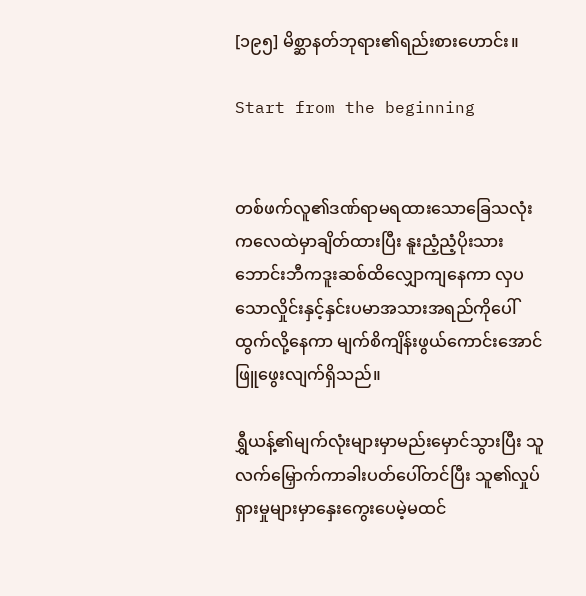[၁၉၅] မိစ္ဆာနတ်ဘုရား၏ရည်းစားဟောင်း။

Start from the beginning


တစ်ဖက်လူ၏ဒဏ်ရာမရထားသောခြေသလုံးကလေထဲမှာချိတ်ထားပြီး နူးညံ့ညံ့ပိုးသားဘောင်းဘီကဒူးဆစ်ထိလျှောကျနေကာ လှပသောလှိုင်းနှင့်နှင်းပမာအသားအရည်ကိုပေါ်ထွက်လို့နေကာ မျက်စိကျိန်းဖွယ်ကောင်းအောင်ဖြူဖွေးလျက်ရှိသည်။

ရွှီယန့်၏မျက်လုံးများမှာမည်းမှောင်သွားပြီး သူလက်မြှောက်ကာခါးပတ်ပေါ်တင်ပြီး သူ၏လှုပ်ရှားမှုများမှာနှေးကွေးပေမဲ့မထင်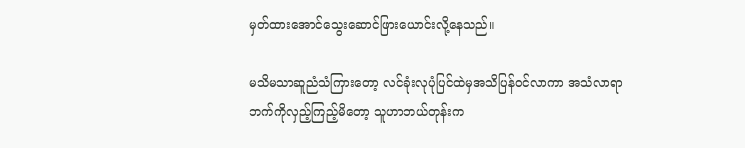မှတ်ထားအောင်သွေးဆောင်ဖြားယောင်းလို့နေသည်။

မသိမသာဆူညံသံကြားတော့ လင်ခုံးလုပုံပြင်ထဲမှအသိပြန်ဝင်လာကာ အသံလာရာဘက်ကိုလှည့်ကြည့်မိတော့ သူဟာဘယ်တုန်းက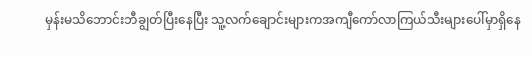မှန်းမသိဘောင်းဘီချွတ်ပြီးနေပြီး သူ့လက်ချောင်းများကအကျီကော်လာကြယ်သီးများပေါ်မှာရှိနေ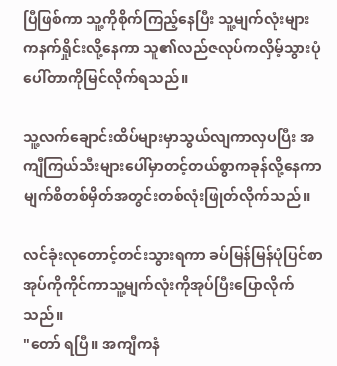ပြီဖြစ်ကာ သူ့ကိုစိုက်ကြည့်နေပြီး သူ့မျက်လုံးများကနက်ရှိုင်းလို့နေကာ သူ၏လည်ဇလုပ်ကလှိမ့်သွားပုံပေါ်တာကိုမြင်လိုက်ရသည်။

သူ့လက်ချောင်းထိပ်များမှာသွယ်လျကာလှပပြီး အကျီကြယ်သီးများပေါ်မှာတင့်တယ်စွာကခုန်လို့နေကာ မျက်စိတစ်မှိတ်အတွင်းတစ်လုံးဖြုတ်လိုက်သည်။

လင်ခုံးလုတောင့်တင်းသွားရကာ ခပ်မြန်မြန်ပုံပြင်စာအုပ်ကိုကိုင်ကာသူ့မျက်လုံးကိုအုပ်ပြီးပြောလိုက်သည်။
"တော် ရပြီ။ အကျီကနံ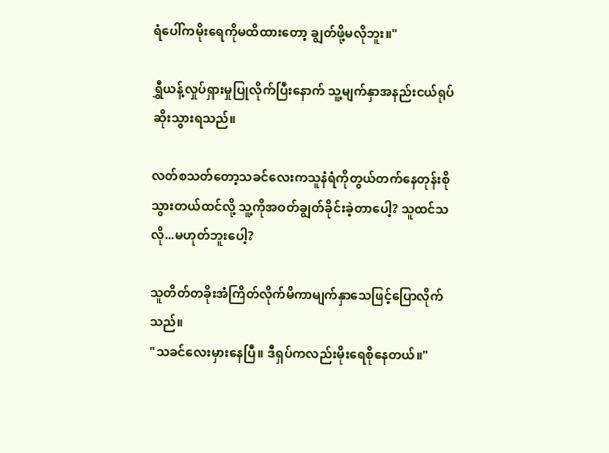ရံပေါ်ကမိုးရေကိုမထိထားတော့ ချွတ်ဖို့မလိုဘူး။"

ရွှီယန့်လှုပ်ရှားမှုပြုလိုက်ပြီးနောက် သူ့မျက်နှာအနည်းငယ်ရုပ်ဆိုးသွားရသည်။

လတ်စသတ်တော့သခင်လေးကသူနံရံကိုတွယ်တက်နေတုန်းစိုသွားတယ်ထင်လို့ သူ့ကိုအဝတ်ချွတ်ခိုင်းခဲ့တာပေါ့? သူထင်သလို...မဟုတ်ဘူးပေါ့?

သူတိတ်တခိုးအံကြိတ်လိုက်မိကာမျက်နှာသေဖြင့်ပြောလိုက်သည်။
"သခင်လေးမှားနေပြီ။ ဒီရှပ်ကလည်းမိုးရေစိုနေတယ်။"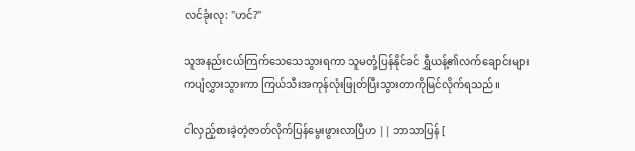လင်ခုံးလု: "ဟင်?"

သူအနည်းငယ်ကြက်သေသေသွားရကာ သူမတုံ့ပြန်နိုင်ခင် ရွှီယန့်၏လက်ချောင်းများကပျံလွှားသွားကာ ကြယ်သီးအကုန်လုံးဖြုတ်ပြီးသွားတာကိုမြင်လိုက်ရသည်။

ငါလှည့်စားခဲ့တဲ့ဇာတ်လိုက်ပြန်မွေးဖွားလာပြီဟ || ဘာသာပြန် [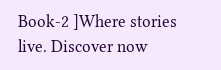Book-2 ]Where stories live. Discover now